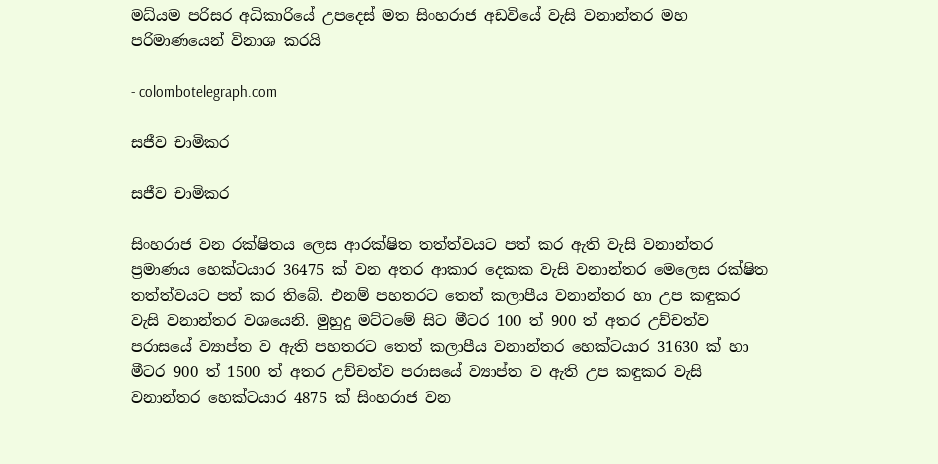මධ්යම පරිසර අධිකාරියේ උපදෙස් මත සිංහරාජ අඩවියේ වැසි වනාන්තර මහ පරිමාණයෙන් විනාශ කරයි

- colombotelegraph.com

සජීව චාමිකර

සජීව චාමිකර

සිංහරාජ වන රක්ෂිතය ලෙස ආරක්ෂිත තත්ත්වයට පත් කර ඇති වැසි වනාන්තර ප්‍රමාණය හෙක්ටයාර 36475 ක් වන අතර ආකාර දෙකක වැසි වනාන්තර මෙලෙස රක්ෂිත තත්ත්වයට පත් කර තිබේ. එනම් පහතරට තෙත් කලාපීය වනාන්තර හා උප කඳුකර වැසි වනාන්තර වශයෙනි. මුහුදු මට්ටමේ සිට මීටර 100 ත් 900 ත් අතර උච්චත්ව පරාසයේ ව්‍යාප්ත ව ඇති පහතරට තෙත් කලාපීය වනාන්තර හෙක්ටයාර 31630 ක් හා මීටර 900 ත් 1500 ත් අතර උච්චත්ව පරාසයේ ව්‍යාප්ත ව ඇති උප කඳුකර වැසි වනාන්තර හෙක්ටයාර 4875 ක් සිංහරාජ වන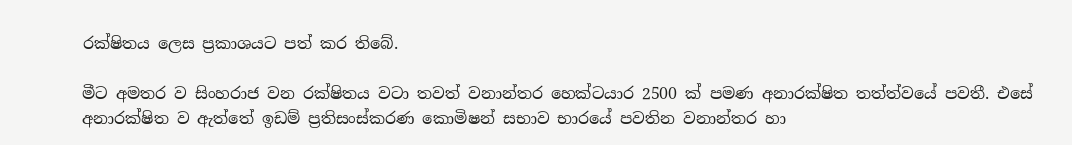රක්ෂිතය ලෙස ප්‍රකාශයට පත් කර තිබේ.

මීට අමතර ව සිංහරාජ වන රක්ෂිතය වටා තවත් වනාන්තර හෙක්ටයාර 2500 ක් පමණ අනාරක්ෂිත තත්ත්වයේ පවතී. එසේ අනාරක්ෂිත ව ඇත්තේ ඉඩම් ප්‍රතිසංස්කරණ කොමිෂන් සභාව භාරයේ පවතින වනාන්තර හා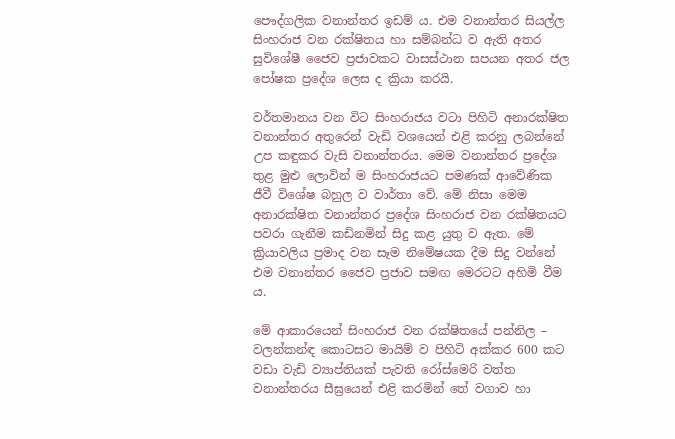පෞද්ගලික වනාන්තර ඉඩම් ය. එම වනාන්තර සියල්ල සිංහරාජ වන රක්ෂිතය හා සම්බන්ධ ව ඇති අතර සුවිශේෂී ජෛව ප්‍රජාවකට වාසස්ථාන සපයන අතර ජල පෝෂක ප්‍රදේශ ලෙස ද ක්‍රියා කරයි.

වර්තමානය වන විට සිංහරාජය වටා පිහිටි අනාරක්ෂිත වනාන්තර අතුරෙන් වැඩි වශයෙන් එළි කරනු ලබන්නේ උප කඳුකර වැසි වනාන්තරය. මෙම වනාන්තර ප්‍රදේශ තුළ මුළු ලොවින් ම සිංහරාජයට පමණක් ආවේණික ජීවී විශේෂ බහුල ව වාර්තා වේ. මේ නිසා මෙම අනාරක්ෂිත වනාන්තර ප්‍රදේශ සිංහරාජ වන රක්ෂිතයට පවරා ගැනීම කඩිනමින් සිදු කළ යුතු ව ඇත. මේ ක්‍රියාවලිය ප්‍රමාද වන සෑම නිමේෂයක දීම සිදු වන්නේ එම වනාන්තර ජෛව ප්‍රජාව සමඟ මෙරටට අහිමි වීම ය.

මේ ආකාරයෙන් සිංහරාජ වන රක්ෂිතයේ පන්නිල – වලන්කන්ඳ කොටසට මායිම් ව පිහිටි අක්කර 600 කට වඩා වැඩි ව්‍යාප්තියක් පැවති රෝස්මෙරි වත්ත වනාන්තරය සීඝ්‍රයෙන් එළි කරමින් තේ වගාව හා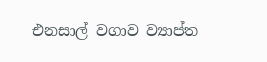එනසාල් වගාව ව්‍යාප්ත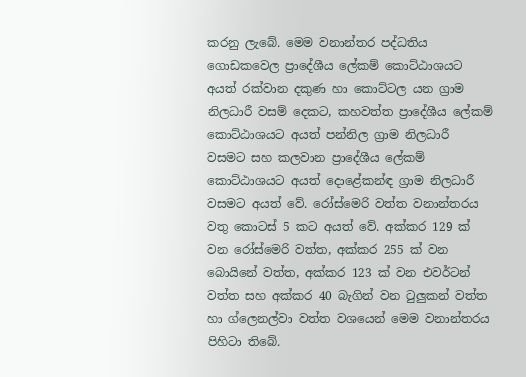කරනු ලැබේ. මෙම වනාන්තර පද්ධතිය ගොඩකවෙල ප්‍රාදේශීය ලේකම් කොට්ඨාශයට අයත් රක්වාන දකුණ හා කොට්ටල යන ග්‍රාම නිලධාරී වසම් දෙකට, කහවත්ත ප්‍රාදේශීය ලේකම් කොට්ඨාශයට අයත් පන්නිල ග්‍රාම නිලධාරී වසමට සහ කලවාන ප්‍රාදේශීය ලේකම් කොට්ඨාශයට අයත් දොළේකන්ඳ ග්‍රාම නිලධාරී වසමට අයත් වේ. රෝස්මෙරි වත්ත වනාන්තරය වතු කොටස් 5 කට අයත් වේ. අක්කර 129 ක් වන රෝස්මෙරි වත්ත, අක්කර 255 ක් වන බොයිනේ වත්ත, අක්කර 123 ක් වන එවර්ටන් වත්ත සහ අක්කර 40 බැගින් වන ටුලුකන් වත්ත හා ග්ලෙනල්වා වත්ත වශයෙන් මෙම වනාන්තරය පිහිටා තිබේ.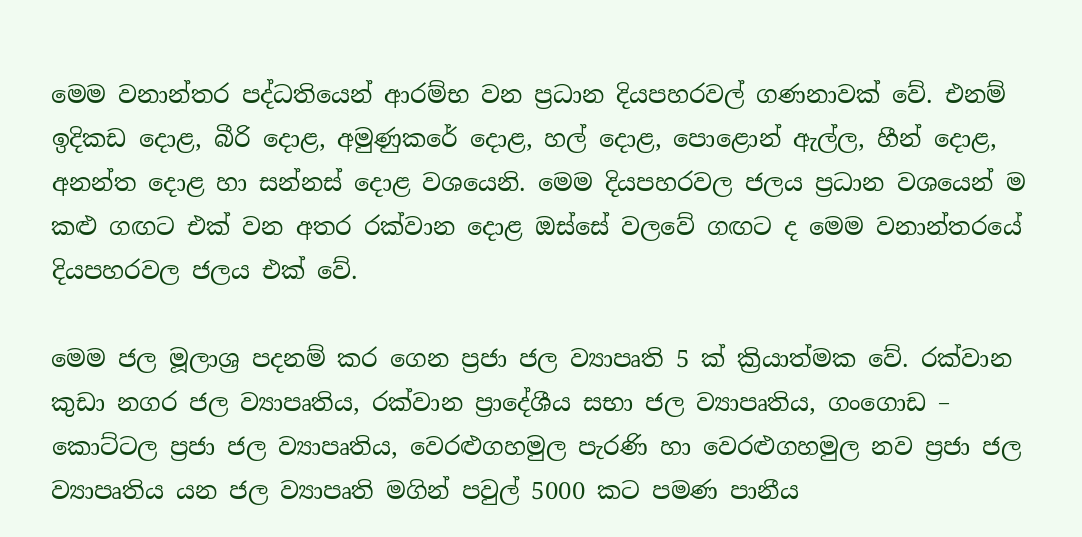මෙම වනාන්තර පද්ධතියෙන් ආරම්භ වන ප්‍රධාන දියපහරවල් ගණනාවක් වේ. එනම් ඉදිකඩ දොළ, බීරි දොළ, අමුණුකරේ දොළ, හල් දොළ, පොළොන් ඇල්ල, හීන් දොළ, අනන්ත දොළ හා සන්නස් දොළ වශයෙනි. මෙම දියපහරවල ජලය ප්‍රධාන වශයෙන් ම කළු ගඟට එක් වන අතර රක්වාන දොළ ඔස්සේ වලවේ ගඟට ද මෙම වනාන්තරයේ දියපහරවල ජලය එක් වේ.

මෙම ජල මූලාශ්‍ර පදනම් කර ගෙන ප්‍රජා ජල ව්‍යාපෘති 5 ක් ක්‍රියාත්මක වේ. රක්වාන කුඩා නගර ජල ව්‍යාපෘතිය, රක්වාන ප්‍රාදේශීය සභා ජල ව්‍යාපෘතිය, ගංගොඩ – කොට්ටල ප්‍රජා ජල ව්‍යාපෘතිය, වෙරළුගහමුල පැරණි හා වෙරළුගහමුල නව ප්‍රජා ජල ව්‍යාපෘතිය යන ජල ව්‍යාපෘති මගින් පවුල් 5000 කට පමණ පානීය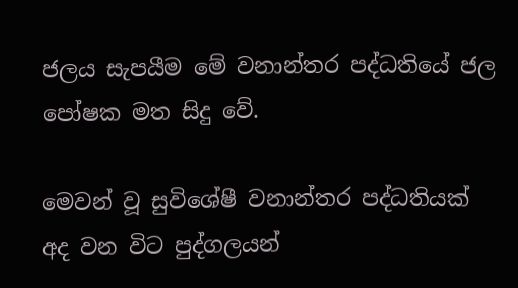ජලය සැපයීම මේ වනාන්තර පද්ධතියේ ජල පෝෂක මත සිදු වේ.

මෙවන් වූ සුවිශේෂී වනාන්තර පද්ධතියක් අද වන විට පුද්ගලයන්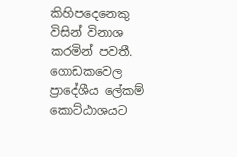කිහිපදෙනෙකු විසින් විනාශ කරමින් පවතී. ගොඩකවෙල ප්‍රාදේශීය ලේකම් කොට්ඨාශයට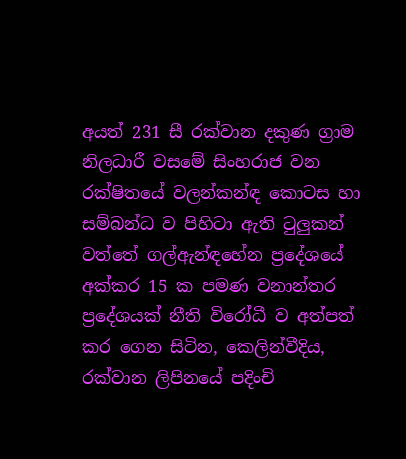අයත් 231 සී රක්වාන දකුණ ග්‍රාම නිලධාරී වසමේ සිංහරාජ වන රක්ෂිතයේ වලන්කන්ඳ කොටස හා සම්බන්ධ ව පිහිටා ඇති ටුලුකන් වත්තේ ගල්ඇන්ඳහේන ප්‍රදේශයේ අක්කර 15 ක පමණ වනාන්තර ප්‍රදේශයක් නීති විරෝධී ව අත්පත් කර ගෙන සිටින, කෙලින්වීදිය, රක්වාන ලිපිනයේ පදිංචි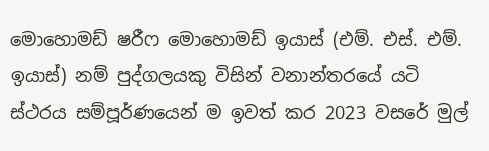මොහොමඩ් ෂරීෆ මොහොමඩ් ඉයාස් (එම්. එස්. එම්. ඉයාස්) නම් පුද්ගලයකු විසින් වනාන්තරයේ යටි ස්ථරය සම්පූර්ණයෙන් ම ඉවත් කර 2023 වසරේ මුල්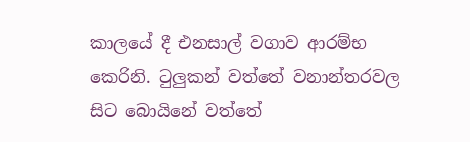කාලයේ දී එනසාල් වගාව ආරම්භ කෙරිනි. ටුලුකන් වත්තේ වනාන්තරවල සිට බොයිනේ වත්තේ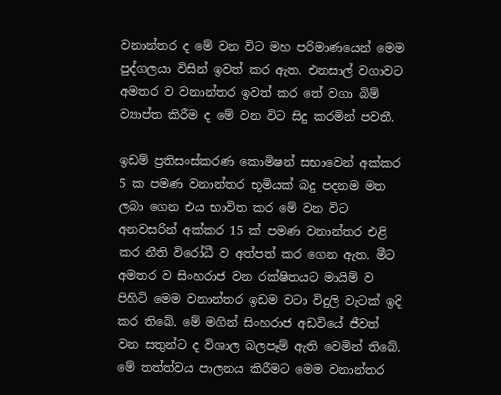වනාන්තර ද මේ වන විට මහ පරිමාණයෙන් මෙම පුද්ගලයා විසින් ඉවත් කර ඇත. එනසාල් වගාවට අමතර ව වනාන්තර ඉවත් කර තේ වගා බිම් ව්‍යාප්ත කිරීම ද මේ වන විට සිදු කරමින් පවතී.

ඉඩම් ප්‍රතිසංස්කරණ කොමිෂන් සභාවෙන් අක්කර 5 ක පමණ වනාන්තර භූමියක් බදු පදනම මත ලබා ගෙන එය භාවිත කර මේ වන විට අනවසරින් අක්කර 15 ක් පමණ වනාන්තර එළි කර නීති විරෝධී ව අත්පත් කර ගෙන ඇත. මීට අමතර ව සිංහරාජ වන රක්ෂිතයට මායිම් ව පිහිටි මෙම වනාන්තර ඉඩම වටා විදුලි වැටක් ඉදි කර තිබේ. මේ මගින් සිංහරාජ අඩවියේ ජීවත් වන සතුන්ට ද විශාල බලපෑම් ඇති වෙමින් තිබේ. මේ තත්ත්වය පාලනය කිරීමට මෙම වනාන්තර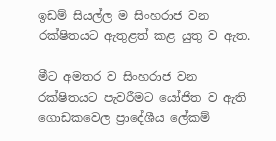ඉඩම් සියල්ල ම සිංහරාජ වන රක්ෂිතයට ඇතුළත් කළ යුතු ව ඇත.

මීට අමතර ව සිංහරාජ වන රක්ෂිතයට පැවරීමට යෝජිත ව ඇති ගොඩකවෙල ප්‍රාදේශීය ලේකම්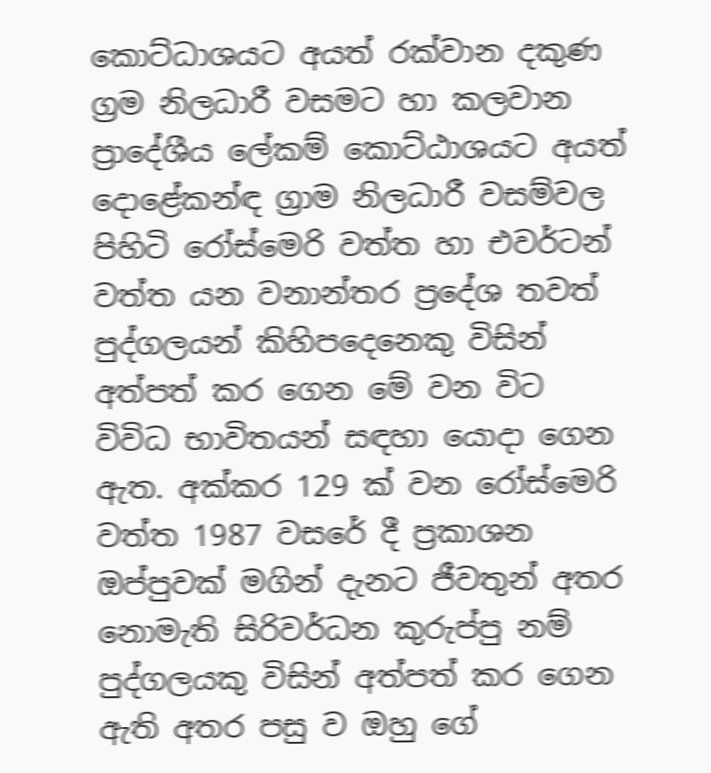කොට්ධාශයට අයත් රක්වාන දකුණ ග්‍රම නිලධාරී වසමට හා කලවාන ප්‍රාදේශීය ලේකම් කොට්ඨාශයට අයත් දොළේකන්ඳ ග්‍රාම නිලධාරී වසම්වල පිහිටි රෝස්මෙරි වත්ත හා එවර්ටන් වත්ත යන වනාන්තර ප්‍රදේශ තවත් පුද්ගලයන් කිහිපදෙනෙකු විසින් අත්පත් කර ගෙන මේ වන විට විවිධ භාවිතයන් සඳහා යොදා ගෙන ඇත. අක්කර 129 ක් වන රෝස්මෙරි වත්ත 1987 වසරේ දී ප්‍රකාශන ඔප්පුවක් මගින් දැනට ජීවතුන් අතර නොමැති සිරිවර්ධන කුරුප්පු නම් පුද්ගලයකු විසින් අත්පත් කර ගෙන ඇති අතර පසු ව ඔහු ගේ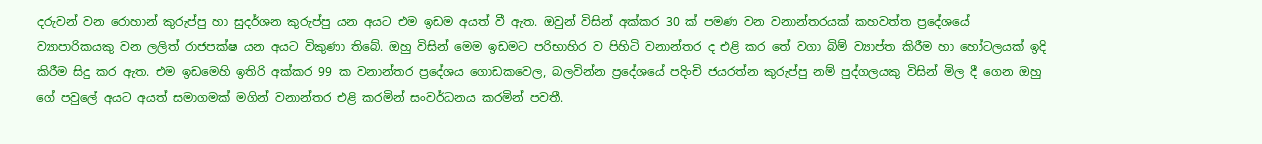දරුවන් වන රොහාන් කුරුප්පු හා සුදර්ශන කුරුප්පු යන අයට එම ඉඩම අයත් වී ඇත. ඔවුන් විසින් අක්කර 30 ක් පමණ වන වනාන්තරයක් කහවත්ත ප්‍රදේශයේ ව්‍යාපාරිකයකු වන ලලිත් රාජපක්ෂ යන අයට විකුණා තිබේ. ඔහු විසින් මෙම ඉඩමට පරිභාහිර ව පිහිටි වනාන්තර ද එළි කර තේ වගා බිම් ව්‍යාප්ත කිරීම හා හෝටලයක් ඉදි කිරීම සිදු කර ඇත. එම ඉඩමෙහි ඉතිරි අක්කර 99 ක වනාන්තර ප්‍රදේශය ගොඩකවෙල, බලවින්න ප්‍රදේශයේ පදිංචි ජයරත්න කුරුප්පු නම් පුද්ගලයකු විසින් මිල දී ගෙන ඔහු ගේ පවුලේ අයට අයත් සමාගමක් මගින් වනාන්තර එළි කරමින් සංවර්ධනය කරමින් පවතී.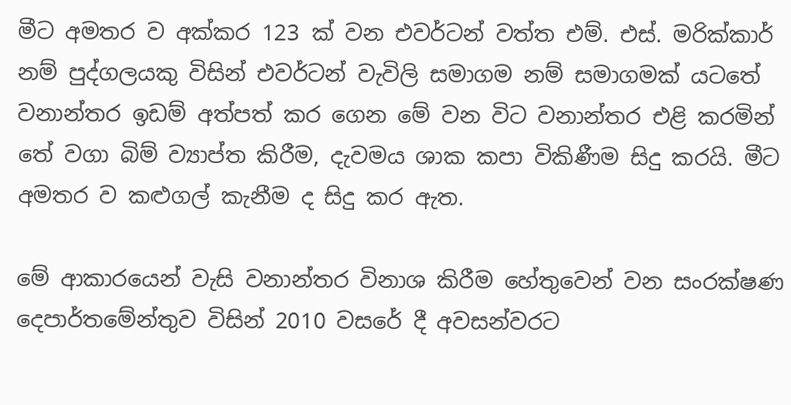මීට අමතර ව අක්කර 123 ක් වන එවර්ටන් වත්ත එම්. එස්. මරික්කාර් නම් පුද්ගලයකු විසින් එවර්ටන් වැවිලි සමාගම නම් සමාගමක් යටතේ වනාන්තර ඉඩම් අත්පත් කර ගෙන මේ වන විට වනාන්තර එළි කරමින් තේ වගා බිම් ව්‍යාප්ත කිරීම, දැවමය ශාක කපා විකිණීම සිදු කරයි. මීට අමතර ව කළුගල් කැනීම ද සිදු කර ඇත.

මේ ආකාරයෙන් වැසි වනාන්තර විනාශ කිරීම හේතුවෙන් වන සංරක්ෂණ දෙපාර්තමේන්තුව විසින් 2010 වසරේ දී අවසන්වරට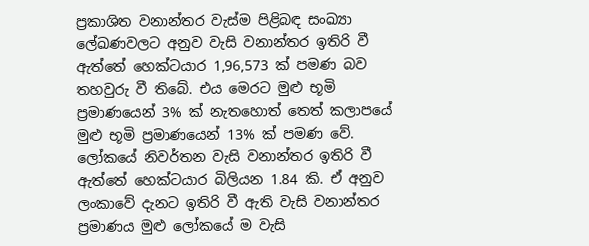ප්‍රකාශිත වනාන්තර වැස්ම පිළිබඳ සංඛ්‍යා ලේඛණවලට අනුව වැසි වනාන්තර ඉතිරි වී ඇත්තේ හෙක්ටයාර 1,96,573 ක් පමණ බව තහවුරු වී තිබේ. එය මෙරට මුළු භූමි ප්‍රමාණයෙන් 3% ක් නැතහොත් තෙත් කලාපයේ මුළු භූමි ප්‍රමාණයෙන් 13% ක් පමණ වේ. ලෝකයේ නිවර්තන වැසි වනාන්තර ඉතිරි වී ඇත්තේ හෙක්ටයාර බිලියන 1.84 කි. ඒ අනුව ලංකාවේ දැනට ඉතිරි වී ඇති වැසි වනාන්තර ප්‍රමාණය මුළු ලෝකයේ ම වැසි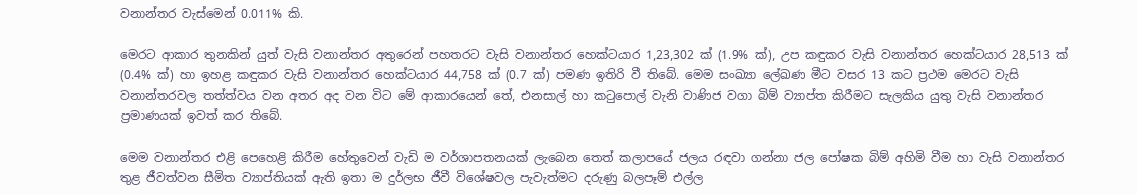වනාන්තර වැස්මෙන් 0.011% කි.

මෙරට ආකාර තුනකින් යුත් වැසි වනාන්තර අතුරෙන් පහතරට වැසි වනාන්තර හෙක්ටයාර 1,23,302 ක් (1.9% ක්), උප කඳුකර වැසි වනාන්තර හෙක්ටයාර 28,513 ක් (0.4% ක්) හා ඉහළ කඳුකර වැසි වනාන්තර හෙක්ටයාර 44,758 ක් (0.7 ක්) පමණ ඉතිරි වී තිබේ. මෙම සංඛ්‍යා ලේඛණ මීට වසර 13 කට ප්‍රථම මෙරට වැසි වනාන්තරවල තත්ත්වය වන අතර අද වන විට මේ ආකාරයෙන් තේ, එනසාල් හා කටුපොල් වැනි වාණිජ වගා බිම් ව්‍යාප්ත කිරීමට සැලකිය යුතු වැසි වනාන්තර ප්‍රමාණයක් ඉවත් කර තිබේ.

මෙම වනාන්තර එළි පෙහෙළි කිරීම හේතුවෙන් වැඩි ම වර්ශාපතනයක් ලැබෙන තෙත් කලාපයේ ජලය රඳවා ගන්නා ජල පෝෂක බිම් අහිමි වීම හා වැසි වනාන්තර තුළ ජීවත්වන සීමිත ව්‍යාප්තියක් ඇති ඉතා ම දුර්ලභ ජීවී විශේෂවල පැවැත්මට දරුණු බලපෑම් එල්ල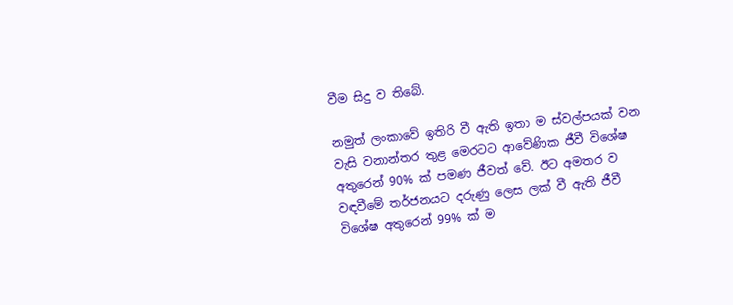වීම සිදු ව තිබේ.

නමුත් ලංකාවේ ඉතිරි වී ඇති ඉතා ම ස්වල්පයක් වන වැසි වනාන්තර තුළ මෙරටට ආවේණික ජීවී විශේෂ අතුරෙන් 90% ක් පමණ ජීවත් වේ. ඊට අමතර ව වඳවීමේ තර්ජනයට දරුණු ලෙස ලක් වී ඇති ජීවී විශේෂ අතුරෙන් 99% ක් ම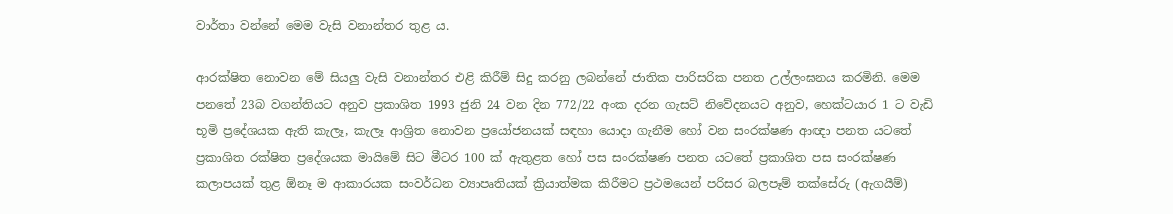වාර්තා වන්නේ මෙම වැසි වනාන්තර තුළ ය.

ආරක්ෂිත නොවන මේ සියලු වැසි වනාන්තර එළි කිරීම් සිදු කරනු ලබන්නේ ජාතික පාරිසරික පනත උල්ලංඝනය කරමිනි. මෙම පනතේ 23බ වගන්තියට අනුව ප්‍රකාශිත 1993 ජුනි 24 වන දින 772/22 අංක දරන ගැසට් නිවේදනයට අනුව, හෙක්ටයාර 1 ට වැඩි භූමි ප්‍රදේශයක ඇති කැලෑ, කැලෑ ආශ්‍රිත නොවන ප්‍රයෝජනයක් සඳහා යොදා ගැනීම හෝ වන සංරක්ෂණ ආඥා පනත යටතේ ප්‍රකාශිත රක්ෂිත ප්‍රදේශයක මායිමේ සිට මීටර 100 ක් ඇතුළත හෝ පස සංරක්ෂණ පනත යටතේ ප්‍රකාශිත පස සංරක්ෂණ කලාපයක් තුළ ඕනෑ ම ආකාරයක සංවර්ධන ව්‍යාපෘතියක් ක්‍රියාත්මක කිරීමට ප්‍රථමයෙන් පරිසර බලපෑම් තක්සේරු (ඇගයීම්)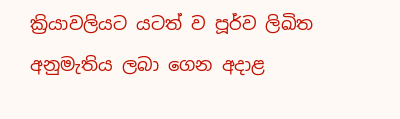ක්‍රියාවලියට යටත් ව පූර්ව ලිඛිත අනුමැතිය ලබා ගෙන අදාළ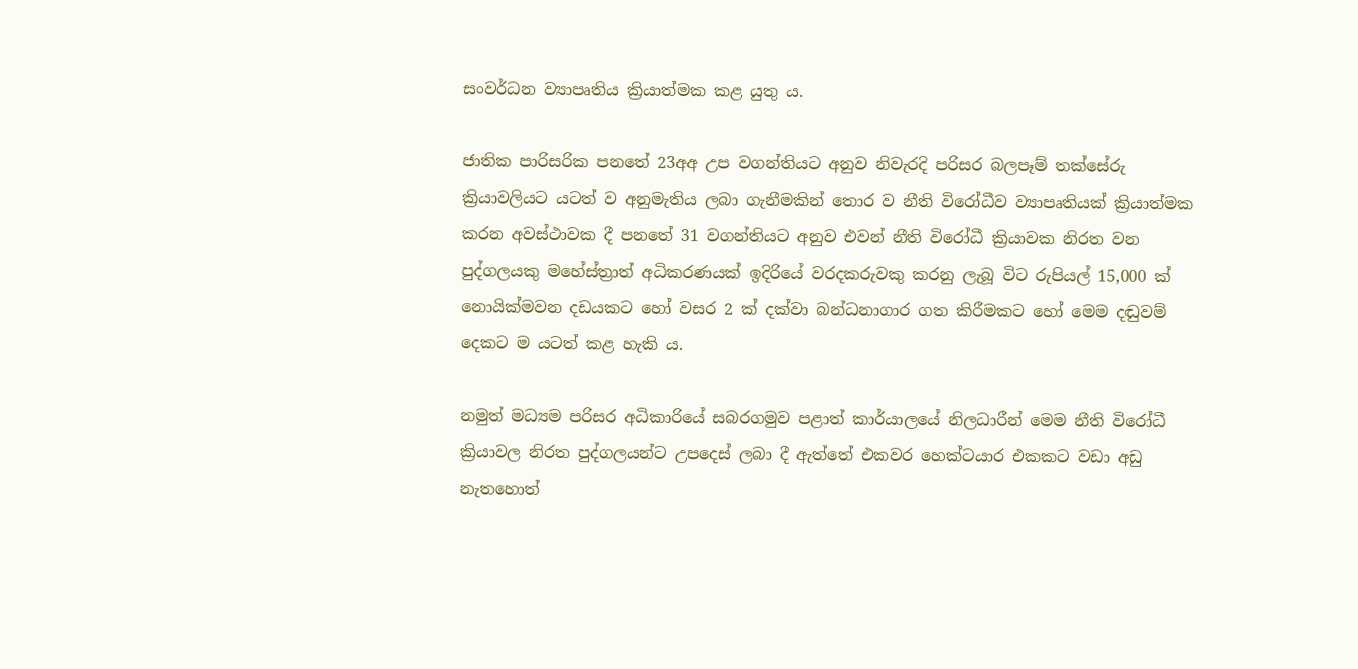සංවර්ධන ව්‍යාපෘතිය ක්‍රියාත්මක කළ යුතු ය.

ජාතික පාරිසරික පනතේ 23අඅ උප වගන්තියට අනුව නිවැරදි පරිසර බලපෑම් තක්සේරු ක්‍රියාවලියට යටත් ව අනුමැතිය ලබා ගැනීමකින් තොර ව නීති විරෝධීව ව්‍යාපෘතියක් ක්‍රියාත්මක කරන අවස්ථාවක දී පනතේ 31 වගන්තියට අනුව එවන් නීති විරෝධී ක්‍රියාවක නිරත වන පුද්ගලයකු මහේස්ත්‍රාත් අධිකරණයක් ඉදිරියේ වරදකරුවකු කරනු ලැබූ විට රුපියල් 15,000 ක් නොයික්මවන දඩයකට හෝ වසර 2 ක් දක්වා බන්ධනාගාර ගත කිරීමකට හෝ මෙම දඬුවම් දෙකට ම යටත් කළ හැකි ය.

නමුත් මධ්‍යම පරිසර අධිකාරියේ සබරගමුව පළාත් කාර්යාලයේ නිලධාරීන් මෙම නීති විරෝධී ක්‍රියාවල නිරත පුද්ගලයන්ට උපදෙස් ලබා දී ඇත්තේ එකවර හෙක්ටයාර එකකට වඩා අඩු නැතහොත්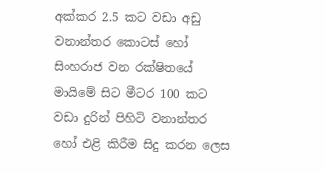අක්කර 2.5 කට වඩා අඩු වනාන්තර කොටස් හෝ සිංහරාජ වන රක්ෂිතයේ මායිමේ සිට මීටර 100 කට වඩා දුරින් පිහිටි වනාන්තර හෝ එළි කිරීම සිදු කරන ලෙස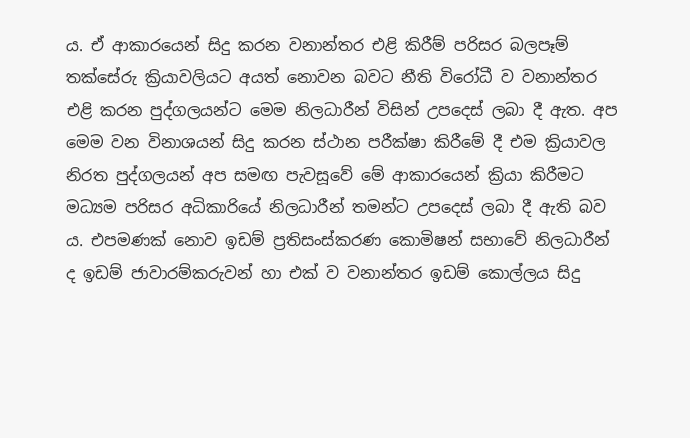ය. ඒ ආකාරයෙන් සිදු කරන වනාන්තර එළි කිරීම් පරිසර බලපෑම් තක්සේරු ක්‍රියාවලියට අයත් නොවන බවට නීති විරෝධී ව වනාන්තර එළි කරන පුද්ගලයන්ට මෙම නිලධාරීන් විසින් උපදෙස් ලබා දී ඇත. අප මෙම වන විනාශයන් සිදු කරන ස්ථාන පරීක්ෂා කිරීමේ දී එම ක්‍රියාවල නිරත පුද්ගලයන් අප සමඟ පැවසූවේ මේ ආකාරයෙන් ක්‍රියා කිරීමට මධ්‍යම පරිසර අධිකාරියේ නිලධාරීන් තමන්ට උපදෙස් ලබා දී ඇති බව ය. එපමණක් නොව ඉඩම් ප්‍රතිසංස්කරණ කොමිෂන් සභාවේ නිලධාරීන් ද ඉඩම් ජාවාරම්කරුවන් හා එක් ව වනාන්තර ඉඩම් කොල්ලය සිදු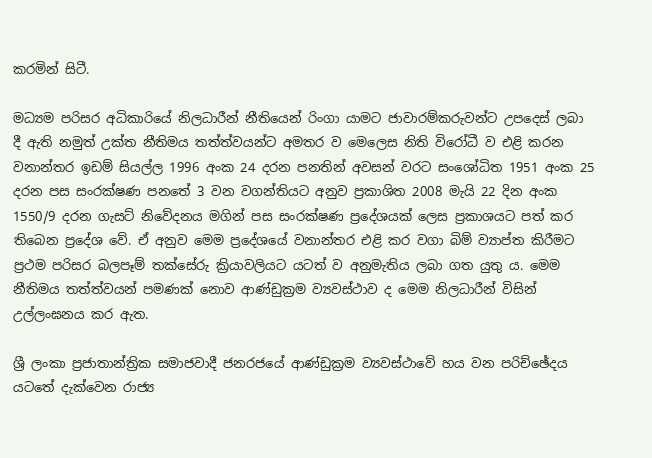කරමින් සිටී.

මධ්‍යම පරිසර අධිකාරියේ නිලධාරීන් නීතියෙන් රිංගා යාමට ජාවාරම්කරුවන්ට උපදෙස් ලබා දී ඇති නමුත් උක්ත නීතිමය තත්ත්වයන්ට අමතර ව මෙලෙස නිති විරෝධී ව එළි කරන වනාන්තර ඉඩම් සියල්ල 1996 අංක 24 දරන පනතින් අවසන් වරට සංශෝධිත 1951 අංක 25 දරන පස සංරක්ෂණ පනතේ 3 වන වගන්තියට අනුව ප්‍රකාශිත 2008 මැයි 22 දින අංක 1550/9 දරන ගැසට් නිවේදනය මගින් පස සංරක්ෂණ ප්‍රදේශයක් ලෙස ප්‍රකාශයට පත් කර තිබෙන ප්‍රදේශ වේ. ඒ අනුව මෙම ප්‍රදේශයේ වනාන්තර එළි කර වගා බිම් ව්‍යාප්ත කිරීමට ප්‍රථම පරිසර බලපෑම් තක්සේරු ක්‍රියාවලියට යටත් ව අනුමැතිය ලබා ගත යුතු ය. මෙම නීතිමය තත්ත්වයන් පමණක් නොව ආණ්ඩුක්‍රම ව්‍යවස්ථාව ද මෙම නිලධාරීන් විසින් උල්ලංඝනය කර ඇත.

ශ්‍රී ලංකා ප්‍රජාතාන්ත්‍රික සමාජවාදී ජනරජයේ ආණ්ඩුක්‍රම ව්‍යවස්ථාවේ හය වන පරිච්ඡේදය යටතේ දැක්වෙන රාජ්‍ය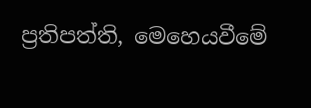ප්‍රතිපත්ති, මෙහෙයවීමේ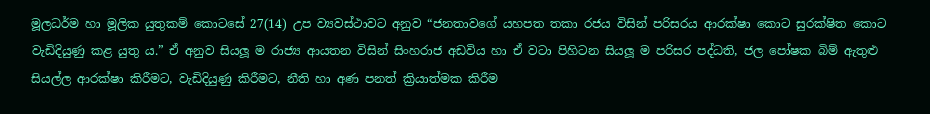මූලධර්ම හා මූලික යුතුකම් කොටසේ 27(14) උප ව්‍යවස්ථාවට අනුව “ජනතාවගේ යහපත තකා රජය විසින් පරිසරය ආරක්ෂා කොට සුරක්ෂිත කොට වැඩිදියුණු කළ යුතු ය.” ඒ අනුව සියලූ ම රාජ්‍ය ආයතන විසින් සිංහරාජ අඩවිය හා ඒ වටා පිහිටන සියලූ ම පරිසර පද්ධති, ජල පෝෂක බිම් ඇතුළු සියල්ල ආරක්ෂා කිරීමට, වැඩිදියුණු කිරීමට, නීති හා අණ පනත් ක්‍රියාත්මක කිරීම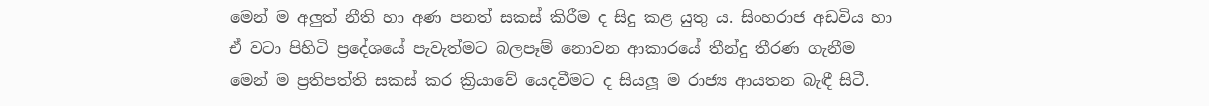මෙන් ම අලුත් නීති හා අණ පනත් සකස් කිරීම ද සිදු කළ යුතු ය. සිංහරාජ අඩවිය හා ඒ වටා පිහිටි ප්‍රදේශයේ පැවැත්මට බලපෑම් නොවන ආකාරයේ තීන්දු තීරණ ගැනීම මෙන් ම ප්‍රතිපත්ති සකස් කර ක්‍රියාවේ යෙදවීමට ද සියලූ ම රාජ්‍ය ආයතන බැඳී සිටී.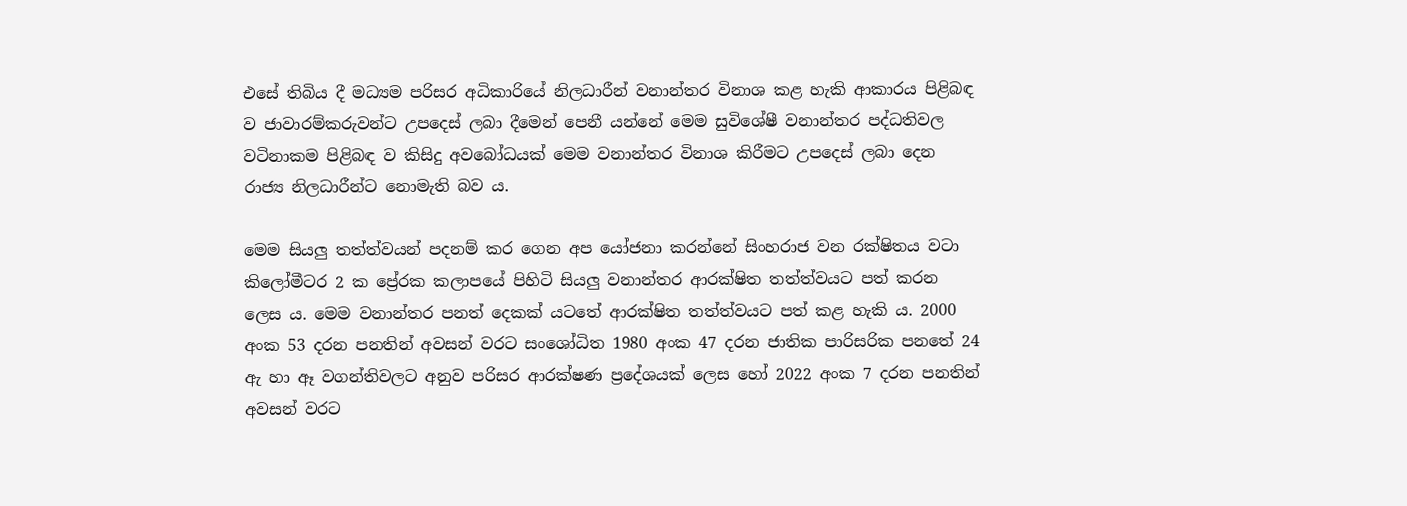එසේ තිබිය දී මධ්‍යම පරිසර අධිකාරියේ නිලධාරීන් වනාන්තර විනාශ කළ හැකි ආකාරය පිළිබඳ ව ජාවාරම්කරුවන්ට උපදෙස් ලබා දීමෙන් පෙනී යන්නේ මෙම සුවිශේෂී වනාන්තර පද්ධතිවල වටිනාකම පිළිබඳ ව කිසිදු අවබෝධයක් මෙම වනාන්තර විනාශ කිරීමට උපදෙස් ලබා දෙන රාජ්‍ය නිලධාරීන්ට නොමැති බව ය.

මෙම සියලු තත්ත්වයන් පදනම් කර ගෙන අප යෝජනා කරන්නේ සිංහරාජ වන රක්ෂිතය වටා කිලෝමීටර 2 ක ප්‍රේරක කලාපයේ පිහිටි සියලු වනාන්තර ආරක්ෂිත තත්ත්වයට පත් කරන ලෙස ය. මෙම වනාන්තර පනත් දෙකක් යටතේ ආරක්ෂිත තත්ත්වයට පත් කළ හැකි ය. 2000 අංක 53 දරන පනතින් අවසන් වරට සංශෝධිත 1980 අංක 47 දරන ජාතික පාරිසරික පනතේ 24 ඇ හා ඈ වගන්තිවලට අනුව පරිසර ආරක්ෂණ ප්‍රදේශයක් ලෙස හෝ 2022 අංක 7 දරන පනතින් අවසන් වරට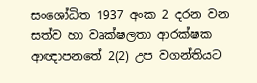සංශෝධිත 1937 අංක 2 දරන වන සත්ව හා වෘක්ෂලතා ආරක්ෂක ආඥාපනතේ 2(2) උප වගන්තියට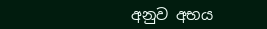අනුව අභය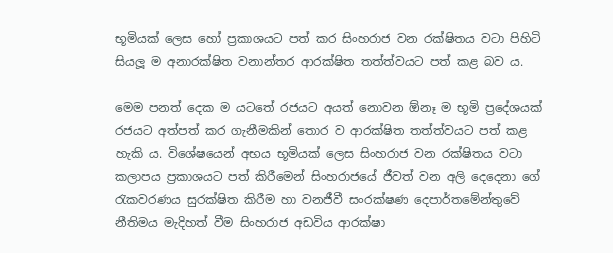භූමියක් ලෙස හෝ ප්‍රකාශයට පත් කර සිංහරාජ වන රක්ෂිතය වටා පිහිටි සියලූ ම අනාරක්ෂිත වනාන්තර ආරක්ෂිත තත්ත්වයට පත් කළ බව ය.

මෙම පනත් දෙක ම යටතේ රජයට අයත් නොවන ඕනෑ ම භූමි ප්‍රදේශයක් රජයට අත්පත් කර ගැනීමකින් තොර ව ආරක්ෂිත තත්ත්වයට පත් කළ හැකි ය. විශේෂයෙන් අභය භූමියක් ලෙස සිංහරාජ වන රක්ෂිතය වටා කලාපය ප්‍රකාශයට පත් කිරීමෙන් සිංහරාජයේ ජීවත් වන අලි දෙදෙනා ගේ රැකවරණය සුරක්ෂිත කිරීම හා වනජීවී සංරක්ෂණ දෙපාර්තමේන්තුවේ නීතිමය මැදිහත් වීම සිංහරාජ අඩවිය ආරක්ෂා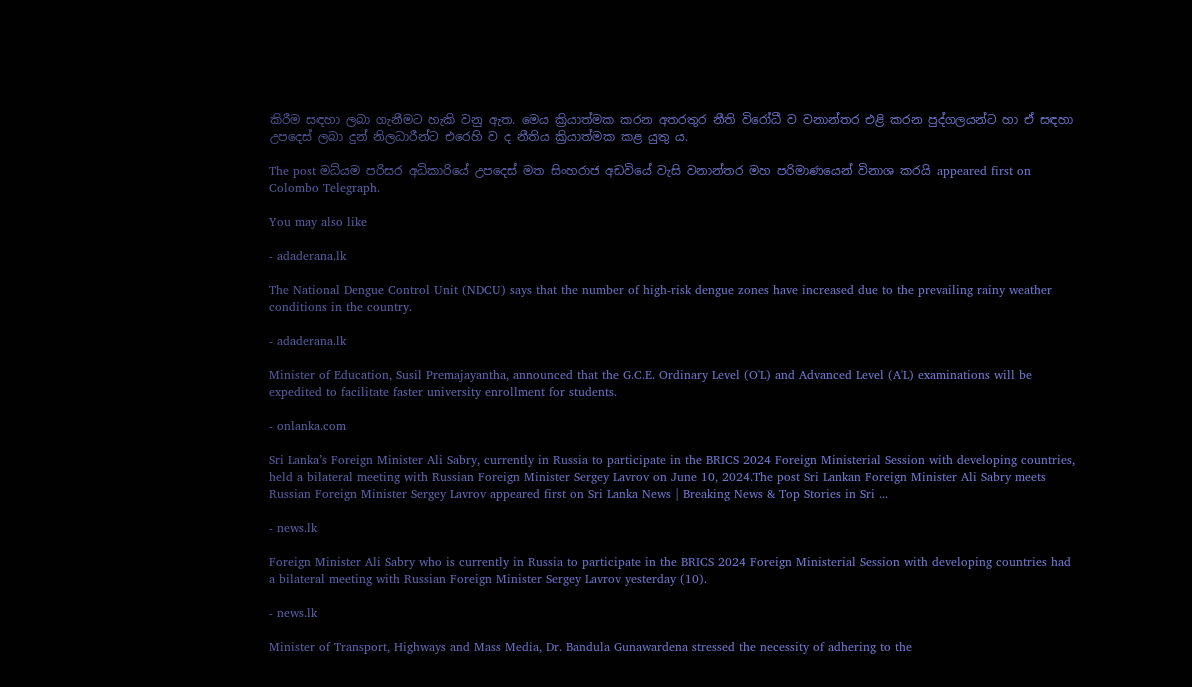කිරීම සඳහා ලබා ගැනීමට හැකි වනු ඇත. මෙය ක්‍රියාත්මක කරන අතරතුර නීති විරෝධී ව වනාන්තර එළි කරන පුද්ගලයන්ට හා ඒ සඳහා උපදෙස් ලබා දුන් නිලධාරීන්ට එරෙහි ව ද නීතිය ක්‍රියාත්මක කළ යුතු ය.

The post මධ්යම පරිසර අධිකාරියේ උපදෙස් මත සිංහරාජ අඩවියේ වැසි වනාන්තර මහ පරිමාණයෙන් විනාශ කරයි appeared first on Colombo Telegraph.

You may also like

- adaderana.lk

The National Dengue Control Unit (NDCU) says that the number of high-risk dengue zones have increased due to the prevailing rainy weather conditions in the country.

- adaderana.lk

Minister of Education, Susil Premajayantha, announced that the G.C.E. Ordinary Level (O'L) and Advanced Level (A'L) examinations will be expedited to facilitate faster university enrollment for students.

- onlanka.com

Sri Lanka’s Foreign Minister Ali Sabry, currently in Russia to participate in the BRICS 2024 Foreign Ministerial Session with developing countries, held a bilateral meeting with Russian Foreign Minister Sergey Lavrov on June 10, 2024.The post Sri Lankan Foreign Minister Ali Sabry meets Russian Foreign Minister Sergey Lavrov appeared first on Sri Lanka News | Breaking News & Top Stories in Sri ...

- news.lk

Foreign Minister Ali Sabry who is currently in Russia to participate in the BRICS 2024 Foreign Ministerial Session with developing countries had a bilateral meeting with Russian Foreign Minister Sergey Lavrov yesterday (10).

- news.lk

Minister of Transport, Highways and Mass Media, Dr. Bandula Gunawardena stressed the necessity of adhering to the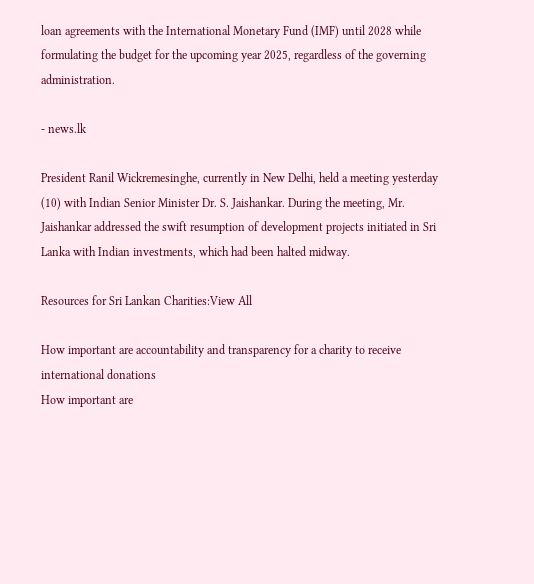loan agreements with the International Monetary Fund (IMF) until 2028 while formulating the budget for the upcoming year 2025, regardless of the governing administration.

- news.lk

President Ranil Wickremesinghe, currently in New Delhi, held a meeting yesterday (10) with Indian Senior Minister Dr. S. Jaishankar. During the meeting, Mr. Jaishankar addressed the swift resumption of development projects initiated in Sri Lanka with Indian investments, which had been halted midway.

Resources for Sri Lankan Charities:View All

How important are accountability and transparency for a charity to receive international donations
How important are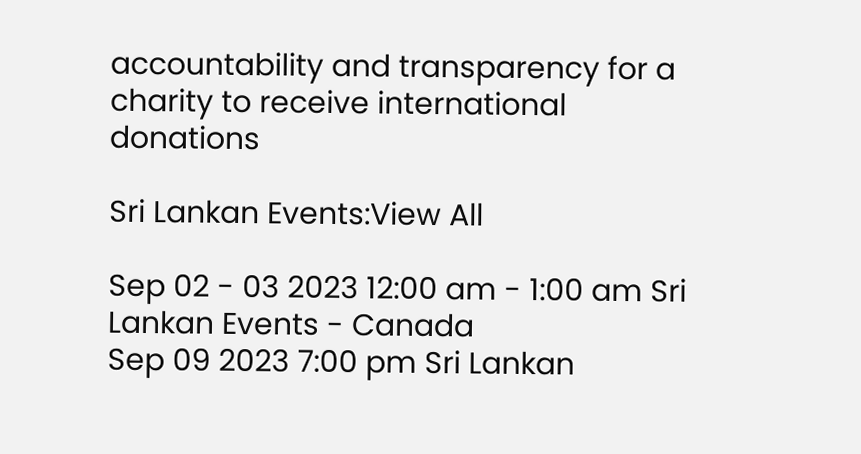accountability and transparency for a charity to receive international donations

Sri Lankan Events:View All

Sep 02 - 03 2023 12:00 am - 1:00 am Sri Lankan Events - Canada
Sep 09 2023 7:00 pm Sri Lankan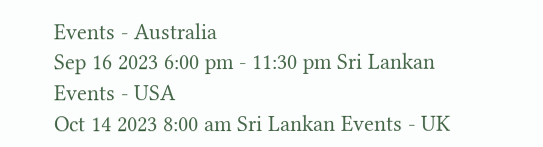Events - Australia
Sep 16 2023 6:00 pm - 11:30 pm Sri Lankan Events - USA
Oct 14 2023 8:00 am Sri Lankan Events - UK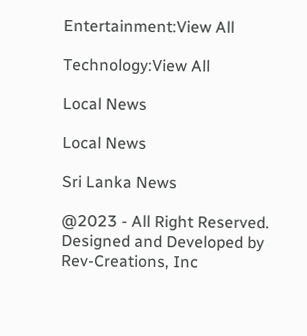Entertainment:View All

Technology:View All

Local News

Local News

Sri Lanka News

@2023 - All Right Reserved. Designed and Developed by Rev-Creations, Inc